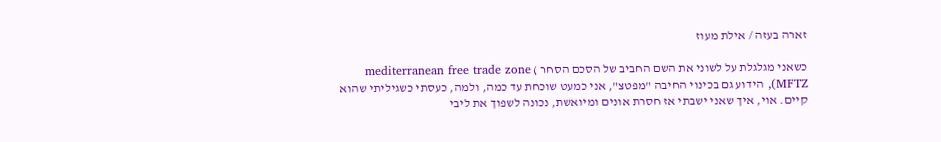זארה בעזה / אילת מעוז

כשאני מגלגלת על לשוני את השם החביב של הסכם הסחר ) mediterranean free trade zone (MFTZ, הידוע גם בכינוי החיבה "מפטצ", אני כמעט שוכחת עד כמה, ולמה, כעסתי כשגיליתי שהוא קיים. אוי, איך שאני ישבתי אז חסרת אונים ומיואשת, נכונה לשפוך את ליבי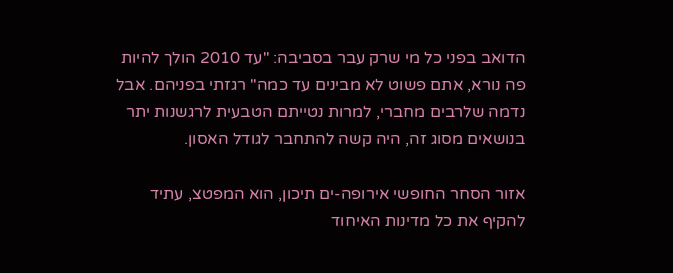הדואב בפני כל מי שרק עבר בסביבה: "עד 2010 הולך להיות פה נורא, אתם פשוט לא מבינים עד כמה" רגזתי בפניהם. אבל נדמה שלרבים מחברי, למרות נטייתם הטבעית לרגשנות יתר בנושאים מסוג זה, היה קשה להתחבר לגודל האסון.

אזור הסחר החופשי אירופה-ים תיכון, הוא המפטצ, עתיד להקיף את כל מדינות האיחוד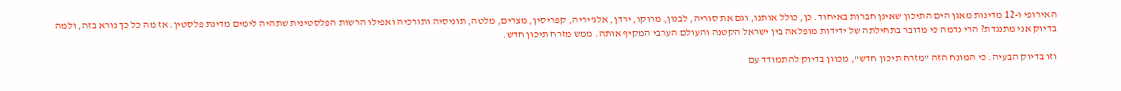האירופי ו-12 מדינות מאגן הים התיכון שאינן חברות באיחוד. כן, כולל אותנו, וגם את סוריה, לבנון, מרוקו, ירדן, אלג'יריה, קפריסין, מצרים, מלטה, תוניסיה ותורכיה ואפילו הרשות הפלסטינית שתהיה לימים מדינת פלסטין. אז מה כל כך נורא בזה, ולמה בדיוק אני מתנגדת? הרי נדמה כי מדובר בתחילתה של ידידות מופלאה בין ישראל הקטנה והעולם הערבי המקיף אותה. ממש מזרח תיכון חדש.

וזו בדיוק הבעיה. כי המונח הזה "מזרח תיכון חדש", מכוון בדיוק להתמודד עם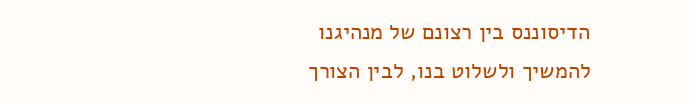הדיסוננס בין רצונם של מנהיגנו להמשיך ולשלוט בנו, לבין הצורך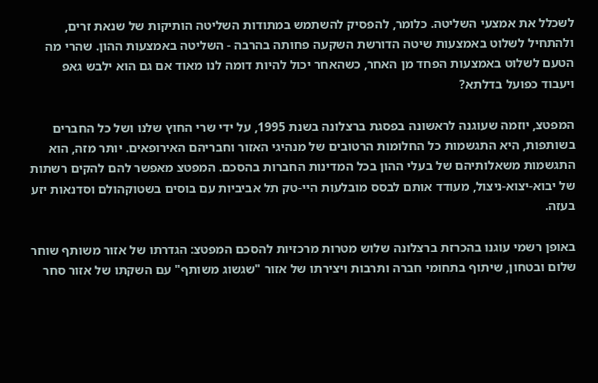לשכלל את אמצעי השליטה. כלומר, להפסיק להשתמש במתודות השליטה הותיקות של שנאת זרים, ולהתחיל לשלוט באמצעות שיטה הדורשת השקעה פחותה בהרבה - השליטה באמצעות ההון. שהרי מה הטעם לשלוט באמצעות הפחד מן האחר, כשהאחר יכול להיות דומה לנו מאוד אם גם הוא ילבש גאפ ויעבוד כפועל בדלתא?

המפטצ, יוזמה שעוגנה לראשונה בפסגת ברצלונה בשנת 1995, על ידי שרי החוץ שלנו ושל כל החברים בשותפות, היא התגשמות כל החלומות הרטובים של מנהיגי האזור וחבריהם האירופאים. יותר מזה, הוא התגשמות משאלותיהם של בעלי ההון בכל המדינות החברות בהסכם. המפטצ מאפשר להם להקים רשתות של יבוא-יצוא-ניצול, מעודד אותם לבסס מובלעות היי-טק תל אביביות עם בוסים בשטוקהולם וסדנאות יזע בעזה.

באופן רשמי עוגנו בהכרזת ברצלונה שלוש מטרות מרכזיות להסכם המפטצ: הגדרתו של אזור משותף שוחר שלום ובטחון, שיתוף בתחומי חברה ותרבות ויצירתו של אזור "שגשוג משותף" עם השקתו של אזור סחר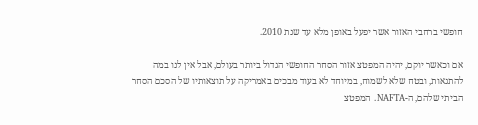חופשי ברחבי האזור אשר יפעל באופן מלא עד שנת 2010.

אם וכאשר יוקם, יהיה המפטצ אזור הסחר החופשי הגדול ביותר בעולם, אבל אין לנו במה להתגאות, ובטח שלא לשמוח, במיוחד לא בעוד מבכים באמריקה על תוצאותיו של הסכם הסחר הביתי שלהם, ה-NAFTA. המפטצ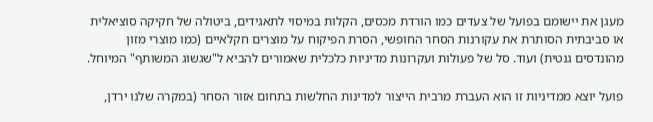מעגן את יישומם בפועל של צעדים כמו הורדת מכסים, הקלות במיסוי לתאגידים, ביטולה של חקיקה סוציאלית או סביבתית הסותרת את עקורנות הסחר החופשי, הסרת הפיקוח על מוצרים חקלאיים (כמו מוצרי מזון מהונדסים גנטית) ועוד. סל של פעולות ועקרונות מדיניות כלכלית שאמורים להביא ל"שגשוג המשותף" המיוחל.

פועל יוצא ממדיניות זו הוא העברת מרבית הייצור למדינות החלשות בתחום אזור הסחר (במקרה שלנו ירדן,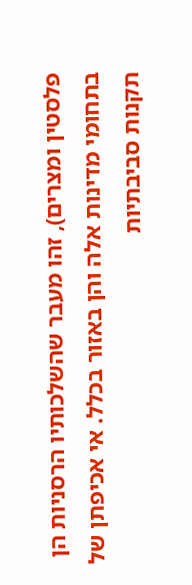פלסטין ומצרים), זהו מעבר שהשלכותיו הרסניות הן בתחומי מדינות אלה והן באזור בכלל. אי אכיפתן של תקנות סביבתיות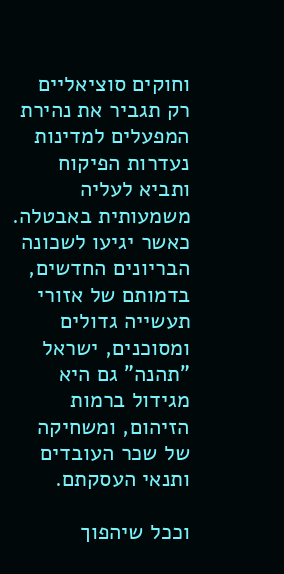וחוקים סוציאליים רק תגביר את נהירת המפעלים למדינות נעדרות הפיקוח ותביא לעליה משמעותית באבטלה. כאשר יגיעו לשכונה הבריונים החדשים, בדמותם של אזורי תעשייה גדולים ומסוכנים, ישראל "תהנה" גם היא מגידול ברמות הזיהום, ומשחיקה של שכר העובדים ותנאי העסקתם.

וככל שיהפוך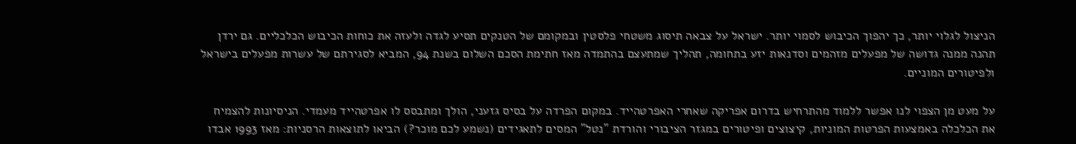הניצול לגלוי יותר, כך יהפוך הכיבוש לסמוי יותר. ישראל על צבאה תיסוג משטחי פלסטין ובמקומם של הטנקים תסיע לגדה ולעזה את כוחות הכיבוש הכלכליים. גם ירדן תהנה ממנה גדושה של מפעלים מזהמים וסדנאות יזע בתחומה, תהליך שמתעצם בהתמדה מאז חתימת הסכם השלום בשנת 94, המביא לסגירתם של עשרות מפעלים בישראל ולפיטורים המוניים.

על מעט מן הצפוי לנו אפשר ללמוד מהתרחיש בדרום אפריקה שאחרי האפרטהייד. במקום הפרדה על בסיס גזעני, הולך ומתבסס לו אפרטהייד מעמדי. הניסיונות להצמיח את הכלכלה באמצעות הפרטות המוניות, קיצוצים ופיטורים במגזר הציבורי והורדת "נטל" המסים לתאגידים (נשמע לכם מוכר?) הביאו לתוצאות הרסניות: מאז 1993 אבדו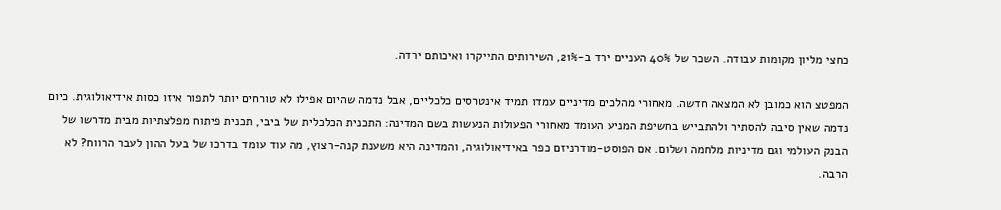כחצי מליון מקומות עבודה. השכר של 40% העניים ירד ב-21%, השירותים התייקרו ואיכותם ירדה.

המפטצ הוא כמובן לא המצאה חדשה. מאחורי מהלכים מדיניים עמדו תמיד אינטרסים כלכליים, אבל נדמה שהיום אפילו לא טורחים יותר לתפור איזו כסות אידיאולוגית. כיום נדמה שאין סיבה להסתיר ולהתבייש בחשיפת המניע העומד מאחורי הפעולות הנעשות בשם המדינה: התכנית הכלכלית של ביבי, תכנית פיתוח מפלצתיות מבית מדרשו של הבנק העולמי וגם מדיניות מלחמה ושלום. אם הפוסט-מודרניזם כפר באידיאולוגיה, והמדינה היא משענת קנה-רצוץ, מה עוד עומד בדרכו של בעל ההון לעבר הרווח? לא הרבה.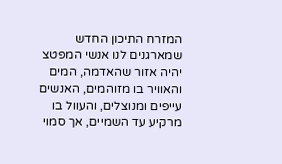המזרח התיכון החדש שמארגנים לנו אנשי המפטצ יהיה אזור שהאדמה, המים והאוויר בו מזוהמים, האנשים עייפים ומנוצלים, והעוול בו מרקיע עד השמיים, אך סמוי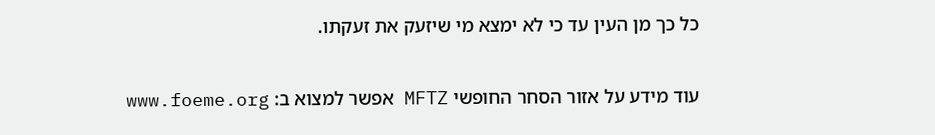כל כך מן העין עד כי לא ימצא מי שיזעק את זעקתו.

עוד מידע על אזור הסחר החופשי MFTZ אפשר למצוא ב: www.foeme.org